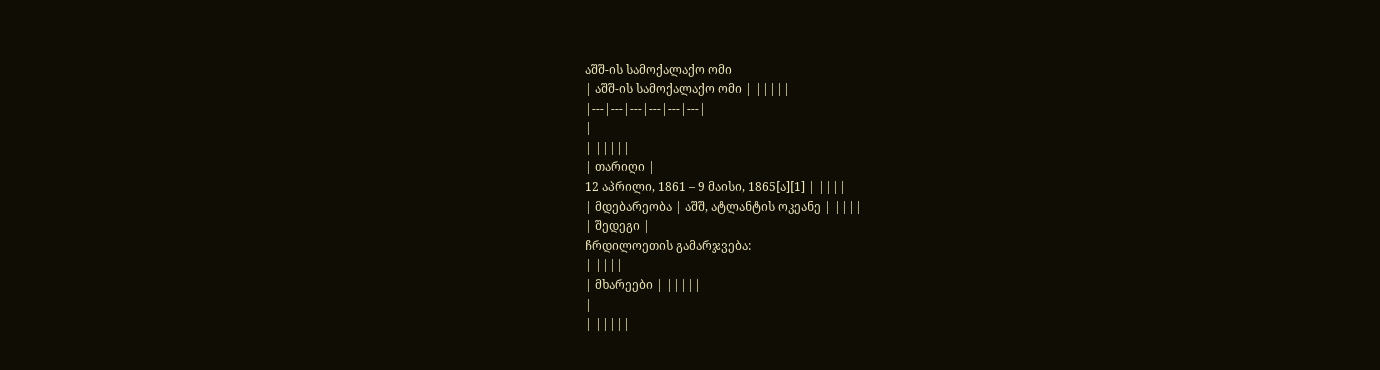აშშ-ის სამოქალაქო ომი
| აშშ-ის სამოქალაქო ომი | |||||
|---|---|---|---|---|---|
|
| |||||
| თარიღი |
12 აპრილი, 1861 – 9 მაისი, 1865[ა][1] | ||||
| მდებარეობა | აშშ, ატლანტის ოკეანე | ||||
| შედეგი |
ჩრდილოეთის გამარჯვება:
| ||||
| მხარეები | |||||
|
| |||||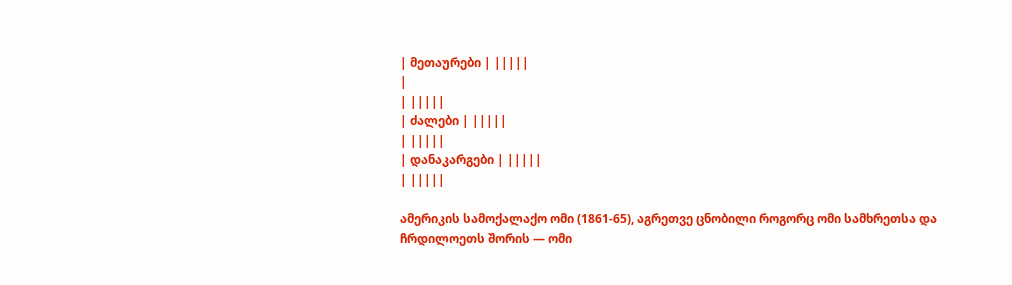| მეთაურები | |||||
|
| |||||
| ძალები | |||||
| |||||
| დანაკარგები | |||||
| |||||

ამერიკის სამოქალაქო ომი (1861-65), აგრეთვე ცნობილი როგორც ომი სამხრეთსა და ჩრდილოეთს შორის — ომი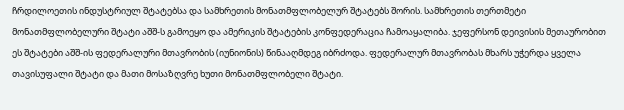ჩრდილოეთის ინდუსტრიულ შტატებსა და სამხრეთის მონათმფლობელურ შტატებს შორის. სამხრეთის თერთმეტი მონათმფლობელური შტატი აშშ-ს გამოეყო და ამერიკის შტატების კონფედერაცია ჩამოაყალიბა. ჯეფერსონ დეივისის მეთაურობით ეს შტატები აშშ-ის ფედერალური მთავრობის (იუნიონის) წინააღმდეგ იბრძოდა. ფედერალურ მთავრობას მხარს უჭერდა ყველა თავისუფალი შტატი და მათი მოსაზღვრე ხუთი მონათმფლობელი შტატი.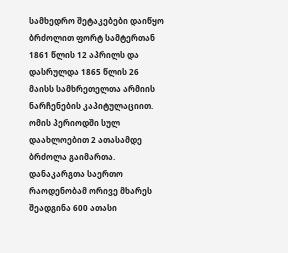სამხედრო შეტაკებები დაიწყო ბრძოლით ფორტ სამტერთან 1861 წლის 12 აპრილს და დასრულდა 1865 წლის 26 მაისს სამხრეთელთა არმიის ნარჩენების კაპიტულაციით. ომის პერიოდში სულ დაახლოებით 2 ათასამდე ბრძოლა გაიმართა. დანაკარგთა საერთო რაოდენობამ ორივე მხარეს შეადგინა 600 ათასი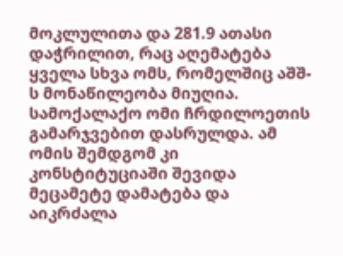მოკლულითა და 281.9 ათასი დაჭრილით, რაც აღემატება ყველა სხვა ომს, რომელშიც აშშ-ს მონაწილეობა მიუღია.
სამოქალაქო ომი ჩრდილოეთის გამარჯვებით დასრულდა. ამ ომის შემდგომ კი კონსტიტუციაში შევიდა მეცამეტე დამატება და აიკრძალა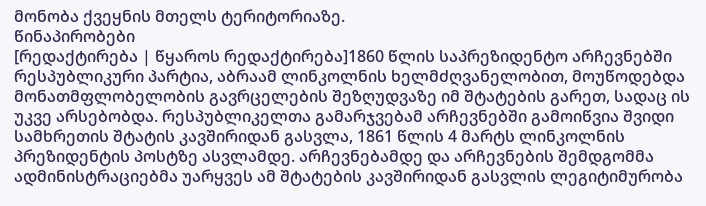მონობა ქვეყნის მთელს ტერიტორიაზე.
წინაპირობები
[რედაქტირება | წყაროს რედაქტირება]1860 წლის საპრეზიდენტო არჩევნებში რესპუბლიკური პარტია, აბრაამ ლინკოლნის ხელმძღვანელობით, მოუწოდებდა მონათმფლობელობის გავრცელების შეზღუდვაზე იმ შტატების გარეთ, სადაც ის უკვე არსებობდა. რესპუბლიკელთა გამარჯვებამ არჩევნებში გამოიწვია შვიდი სამხრეთის შტატის კავშირიდან გასვლა, 1861 წლის 4 მარტს ლინკოლნის პრეზიდენტის პოსტზე ასვლამდე. არჩევნებამდე და არჩევნების შემდგომმა ადმინისტრაციებმა უარყვეს ამ შტატების კავშირიდან გასვლის ლეგიტიმურობა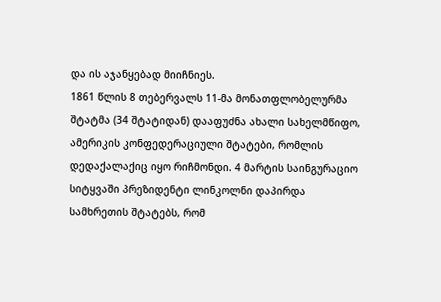და ის აჯანყებად მიიჩნიეს.
1861 წლის 8 თებერვალს 11-მა მონათფლობელურმა შტატმა (34 შტატიდან) დააფუძნა ახალი სახელმწიფო, ამერიკის კონფედერაციული შტატები, რომლის დედაქალაქიც იყო რიჩმონდი. 4 მარტის საინგურაციო სიტყვაში პრეზიდენტი ლინკოლნი დაპირდა სამხრეთის შტატებს, რომ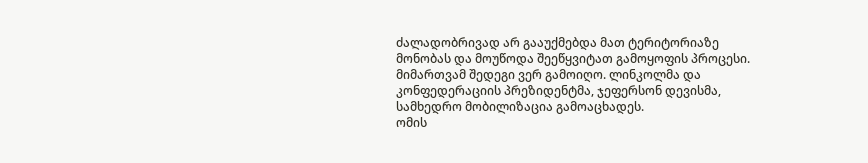ძალადობრივად არ გააუქმებდა მათ ტერიტორიაზე მონობას და მოუწოდა შეეწყვიტათ გამოყოფის პროცესი. მიმართვამ შედეგი ვერ გამოიღო. ლინკოლმა და კონფედერაციის პრეზიდენტმა, ჯეფერსონ დევისმა, სამხედრო მობილიზაცია გამოაცხადეს.
ომის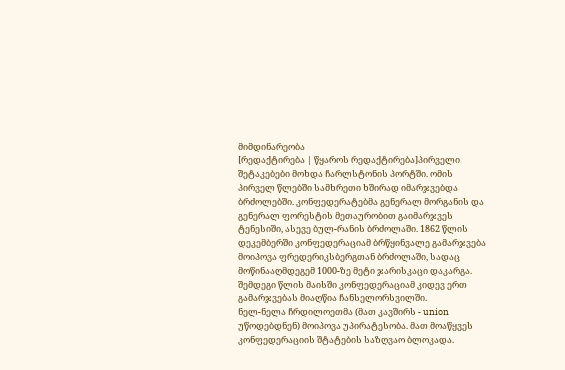მიმდინარეობა
[რედაქტირება | წყაროს რედაქტირება]პირველი შეტაკებები მოხდა ჩარლსტონის პორტში. ომის პირველ წლებში სამხრეთი ხშირად იმარჯვებდა ბრძოლებში. კონფედერატებმა გენერალ მორგანის და გენერალ ფორესტის მეთაურობით გაიმარჯვეს ტენესიში, ასევე ბულ-რანის ბრძოლაში. 1862 წლის დეკემბერში კონფედერაციამ ბრწყინვალე გამარჯვება მოიპოვა ფრედერიკსბერგთან ბრძოლაში, სადაც მოწინააღმდეგემ 1000-ზე მეტი ჯარისკაცი დაკარგა. შემდეგი წლის მაისში კონფედერაციამ კიდევ ერთ გამარჯვებას მიაღწია ჩანსელორსვილში.
ნელ-ნელა ჩრდილოეთმა (მათ კავშირს - union უწოდებდნენ) მოიპოვა უპირატესობა. მათ მოაწყვეს კონფედერაციის შტატების საზღვაო ბლოკადა.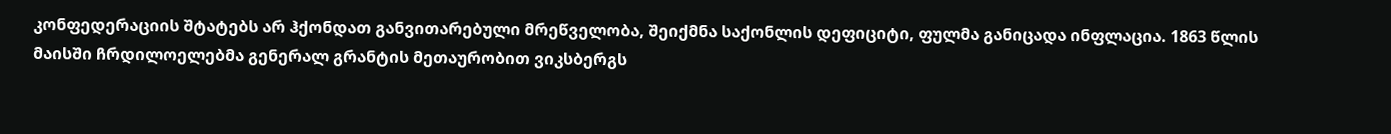კონფედერაციის შტატებს არ ჰქონდათ განვითარებული მრეწველობა, შეიქმნა საქონლის დეფიციტი, ფულმა განიცადა ინფლაცია. 1863 წლის მაისში ჩრდილოელებმა გენერალ გრანტის მეთაურობით ვიკსბერგს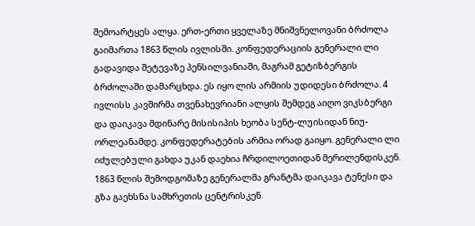შემოარტყეს ალყა. ერთ-ერთი ყველაზე მნიშვნელოვანი ბრძოლა გაიმართა 1863 წლის ივლისში. კონფედერაციის გენერალი ლი გადავიდა შეტევაზე პენსილვანიაში, მაგრამ გეტიზბერგის ბრძოლაში დამარცხდა. ეს იყო ლის არმიის უდიდესი ბრძოლა. 4 ივლისს კავშირმა თვენახევრიანი ალყის შემდეგ აიღო ვიკსბერგი და დაიკავა მდინარე მისისიპის ხეობა სენტ-ლუისიდან ნიუ-ორლეანამდე. კონფედერატების არმია ორად გაიყო. გენერალი ლი იძულებული გახდა უკან დაეხია ჩრდილოეთიდან მერილენდისკენ.
1863 წლის შემოდგომაზე გენერალმა გრანტმა დაიკავა ტენესი და გზა გაეხსნა სამხრეთის ცენტრისკენ.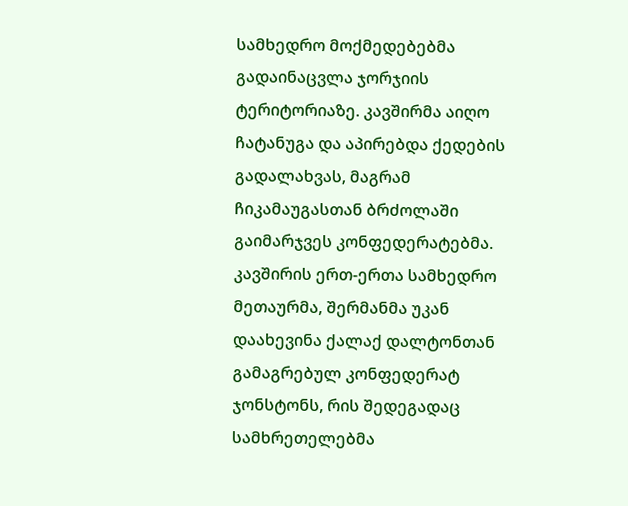სამხედრო მოქმედებებმა გადაინაცვლა ჯორჯიის ტერიტორიაზე. კავშირმა აიღო ჩატანუგა და აპირებდა ქედების გადალახვას, მაგრამ ჩიკამაუგასთან ბრძოლაში გაიმარჯვეს კონფედერატებმა. კავშირის ერთ-ერთა სამხედრო მეთაურმა, შერმანმა უკან დაახევინა ქალაქ დალტონთან გამაგრებულ კონფედერატ ჯონსტონს, რის შედეგადაც სამხრეთელებმა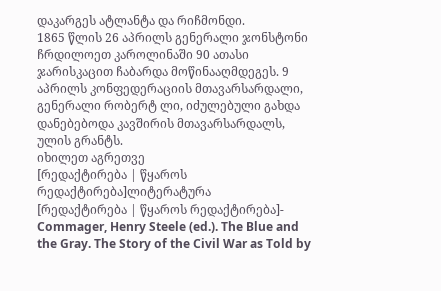დაკარგეს ატლანტა და რიჩმონდი.
1865 წლის 26 აპრილს გენერალი ჯონსტონი ჩრდილოეთ კაროლინაში 90 ათასი ჯარისკაცით ჩაბარდა მოწინააღმდეგეს. 9 აპრილს კონფედერაციის მთავარსარდალი, გენერალი რობერტ ლი, იძულებული გახდა დანებებოდა კავშირის მთავარსარდალს, ულის გრანტს.
იხილეთ აგრეთვე
[რედაქტირება | წყაროს რედაქტირება]ლიტერატურა
[რედაქტირება | წყაროს რედაქტირება]- Commager, Henry Steele (ed.). The Blue and the Gray. The Story of the Civil War as Told by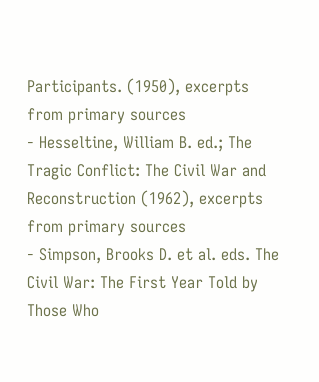Participants. (1950), excerpts from primary sources
- Hesseltine, William B. ed.; The Tragic Conflict: The Civil War and Reconstruction (1962), excerpts from primary sources
- Simpson, Brooks D. et al. eds. The Civil War: The First Year Told by Those Who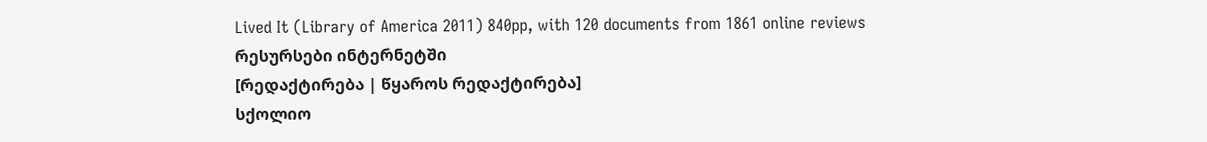Lived It (Library of America 2011) 840pp, with 120 documents from 1861 online reviews
რესურსები ინტერნეტში
[რედაქტირება | წყაროს რედაქტირება]
სქოლიო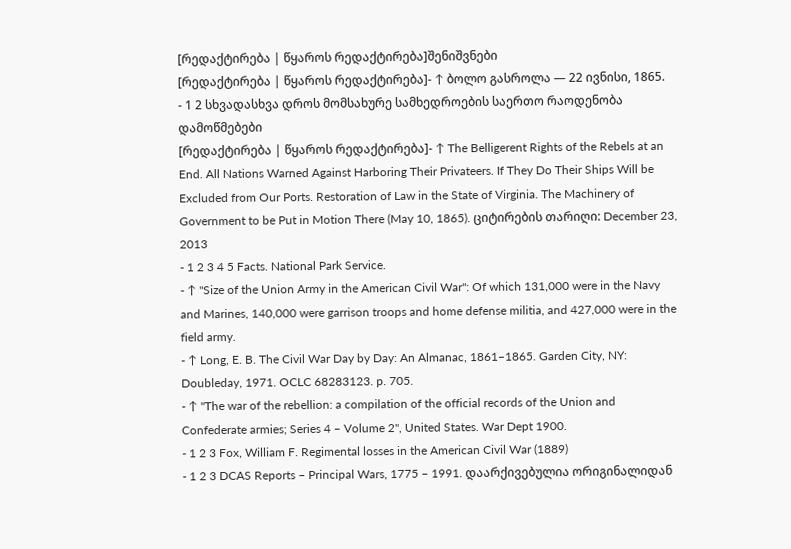[რედაქტირება | წყაროს რედაქტირება]შენიშვნები
[რედაქტირება | წყაროს რედაქტირება]- ↑ ბოლო გასროლა — 22 ივნისი, 1865.
- 1 2 სხვადასხვა დროს მომსახურე სამხედროების საერთო რაოდენობა
დამოწმებები
[რედაქტირება | წყაროს რედაქტირება]- ↑ The Belligerent Rights of the Rebels at an End. All Nations Warned Against Harboring Their Privateers. If They Do Their Ships Will be Excluded from Our Ports. Restoration of Law in the State of Virginia. The Machinery of Government to be Put in Motion There (May 10, 1865). ციტირების თარიღი: December 23, 2013
- 1 2 3 4 5 Facts. National Park Service.
- ↑ "Size of the Union Army in the American Civil War": Of which 131,000 were in the Navy and Marines, 140,000 were garrison troops and home defense militia, and 427,000 were in the field army.
- ↑ Long, E. B. The Civil War Day by Day: An Almanac, 1861–1865. Garden City, NY: Doubleday, 1971. OCLC 68283123. p. 705.
- ↑ "The war of the rebellion: a compilation of the official records of the Union and Confederate armies; Series 4 – Volume 2", United States. War Dept 1900.
- 1 2 3 Fox, William F. Regimental losses in the American Civil War (1889)
- 1 2 3 DCAS Reports – Principal Wars, 1775 – 1991. დაარქივებულია ორიგინალიდან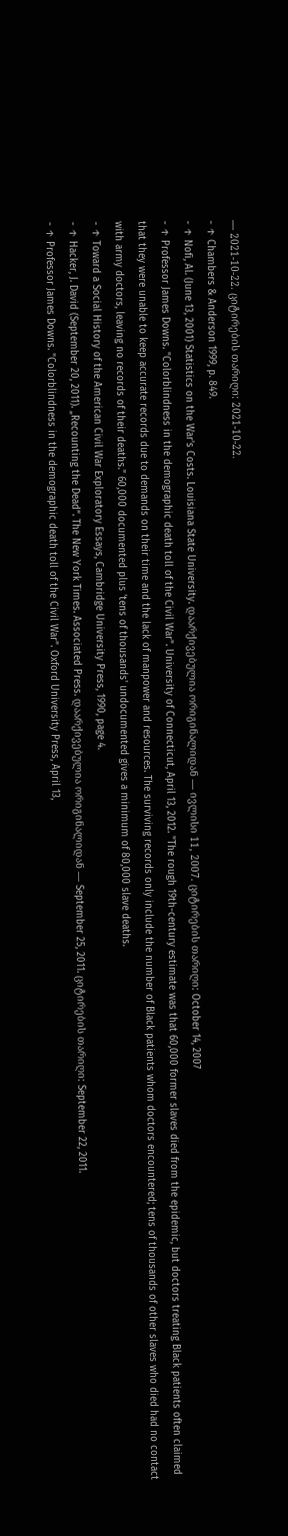— 2021-10-22. ციტირების თარიღი: 2021-10-22.
- ↑ Chambers & Anderson 1999, p. 849.
- ↑ Nofi, Al. (June 13, 2001) Statistics on the War's Costs. Louisiana State University. დაარქივებულია ორიგინალიდან — ივლისი 11, 2007. ციტირების თარიღი: October 14, 2007
- ↑ Professor James Downs. "Colorblindness in the demographic death toll of the Civil War". University of Connecticut, April 13, 2012. "The rough 19th-century estimate was that 60,000 former slaves died from the epidemic, but doctors treating Black patients often claimed that they were unable to keep accurate records due to demands on their time and the lack of manpower and resources. The surviving records only include the number of Black patients whom doctors encountered; tens of thousands of other slaves who died had no contact with army doctors, leaving no records of their deaths." 60,000 documented plus 'tens of thousands' undocumented gives a minimum of 80,000 slave deaths.
- ↑ Toward a Social History of the American Civil War Exploratory Essays, Cambridge University Press, 1990, page 4.
- ↑ Hacker, J. David (September 20, 2011). „Recounting the Dead“. The New York Times. Associated Press. დაარქივებულია ორიგინალიდან — September 25, 2011. ციტირების თარიღი: September 22, 2011.
- ↑ Professor James Downs. "Colorblindness in the demographic death toll of the Civil War". Oxford University Press, April 13,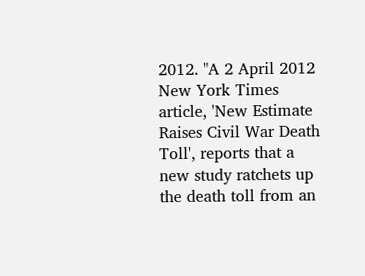2012. "A 2 April 2012 New York Times article, 'New Estimate Raises Civil War Death Toll', reports that a new study ratchets up the death toll from an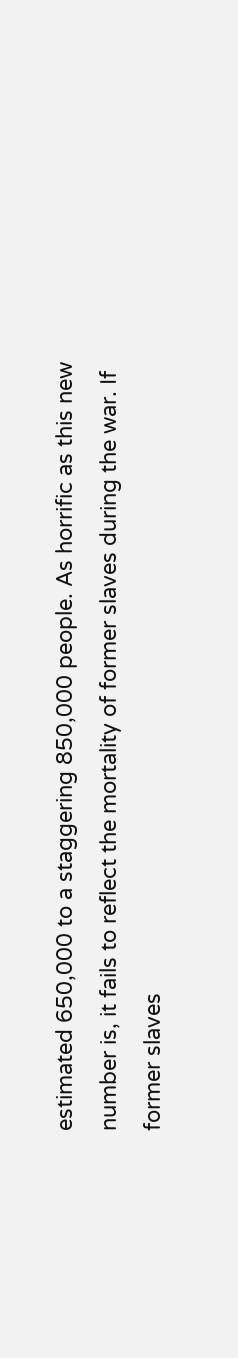estimated 650,000 to a staggering 850,000 people. As horrific as this new number is, it fails to reflect the mortality of former slaves during the war. If former slaves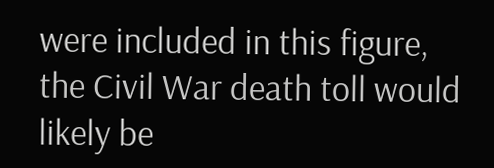were included in this figure, the Civil War death toll would likely be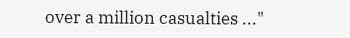over a million casualties ..."